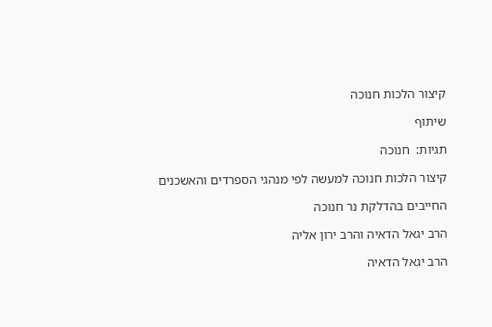קיצור הלכות חנוכה

שיתוף

תגיות:  חנוכה

קיצור הלכות חנוכה למעשה לפי מנהגי הספרדים והאשכנים

החייבים בהדלקת נר חנוכה

הרב יגאל הדאיה והרב ירון אליה

הרב יגאל הדאיה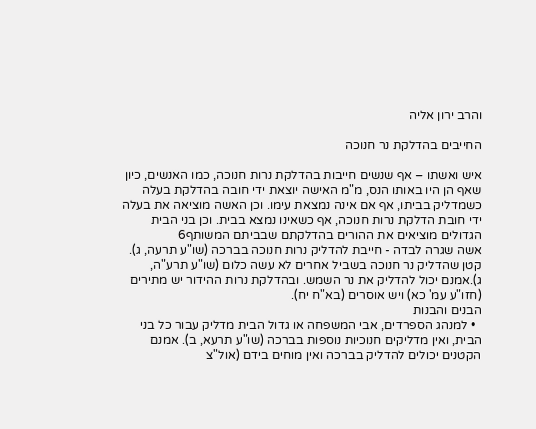והרב ירון אליה

החייבים בהדלקת נר חנוכה

איש ואשתו – אף שנשים חייבות בהדלקת נרות חנוכה, כמו האנשים, כיון שאף הן היו באותו הנס, מ"מ האישה יוצאת ידי חובה בהדלקת בעלה כשמדליק בביתו, אף אם אינה נמצאת עימו. וכן האשה מוציאה את בעלה ידי חובת הדלקת נרות חנוכה, אף כשאינו נמצא בבית. וכן בני הבית הגדולים מוציאים את ההורים בהדלקתם שבביתם המשותף6
אשה שגרה לבדה - חייבת להדליק נרות חנוכה בברכה (שו"ע תרעה, ג).
קטן שהדליק נר חנוכה בשביל אחרים לא עשה כלום (שו"ע תרע"ה, ג).אמנם יכול להדליק את נר השמש. ובהדלקת נרות ההידור יש מתירים (חזו"ע עמ' כא) ויש אוסרים (בא"ח יח).
הבנים והבנות
  • למנהג הספרדים, אבי המשפחה או גדול הבית מדליק עבור כל בני הבית, ואין מדליקים חנוכיות נוספות בברכה (שו"ע תרעא, ב). אמנם הקטנים יכולים להדליק בברכה ואין מוחים בידם (אול"צ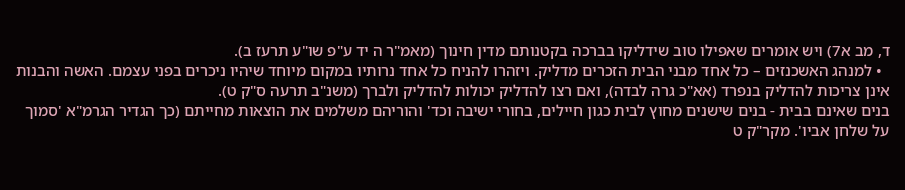ד, מב א7) ויש אומרים שאפילו טוב שידליקו בברכה בקטנותם מדין חינוך (מאמ"ר ה יד ע"פ שו"ע תרעז ב).
  • למנהג האשכנזים – כל אחד מבני הבית הזכרים מדליק. ויזהרו להניח כל אחד נרותיו במקום מיוחד שיהיו ניכרים בפני עצמם. האשה והבנות אינן צריכות להדליק בנפרד (אא"כ גרה לבדה), ואם רצו להדליק יכולות להדליק ולברך (משנ"ב תרעה ס"ק ט).
בנים שאינם בבית - בנים שישנים מחוץ לבית כגון חיילים, בחורי ישיבה וכד' והוריהם משלמים את הוצאות מחייתם (כך הגדיר הגרמ"א 'סמוך על שלחן אביו'. מקר"ק ט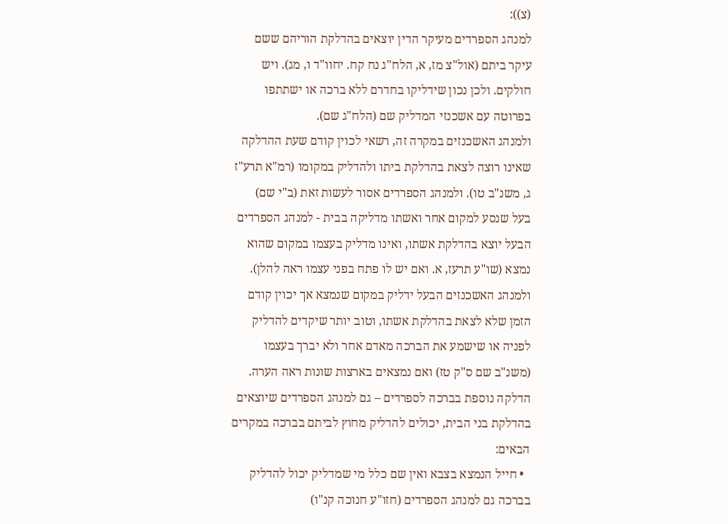(צ)):
למנהג הספרדים מעיקר הדין יוצאים בהדלקת הוריהם ששם עיקר ביתם (אול"צ מז, א, הלח"ג נח קח. יחוו"ד ו, מג). ויש חולקים. ולכן נכון שידליקו בחדרם ללא ברכה או ישתתפו בפרוטה עם אשכנזי המדליק שם (הלח"ג שם).
ולמנהג האשכנזים במקרה זה, רשאי לכוין קודם שעת ההדלקה שאינו רוצה לצאת בהדלקת ביתו ולהדליק במקומו (רמ"א תרע"ז ג, משנ"ב טו). ולמנהג הספרדים אסור לעשות זאת (ב"י שם)
בעל שנסע למקום אחר ואשתו מדליקה בבית - למנהג הספרדים הבעל יוצא בהדלקת אשתו, ואינו מדליק בעצמו במקום שהוא נמצא (שו"ע תרעז, א. ואם יש לו פתח בפני עצמו ראה להלן). ולמנהג האשכנזים הבעל ידליק במקום שנמצא אך יכוין קודם הזמן שלא לצאת בהדלקת אשתו, וטוב יותר שיקדים להדליק לפניה או שישמע את הברכה מאדם אחר ולא יברך בעצמו (משנ"ב שם ס"ק טז) ואם נמצאים בארצות שונות ראה הערה.
הדלקה נוספת בברכה לספרדים – גם למנהג הספרדים שיוצאים בהדלקת בני הבית, יכולים להדליק מחוץ לביתם בברכה במקרים הבאים:
  • חייל הנמצא בצבא ואין שם כלל מי שמדליק יכול להדליק בברכה גם למנהג הספרדים (חזו"ע חנוכה קנ"ו)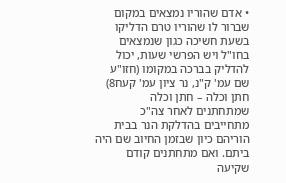• אדם שהוריו נמצאים במקום שברור לו שהוריו טרם הדליקו בשעת חשיכה כגון שנמצאים בחו"ל ויש הפרשי שעות, יכול להדליק בברכה במקומו (חזו"ע שם עמ' ק"נ, נר ציון עמ' קעח8)
חתן וכלה – חתן וכלה שמתחתנים לאחר צה"כ מתחייבים בהדלקת הנר בבית הוריהם כיון שבזמן החיוב שם היה ביתם. ואם מתחתנים קודם שקיעה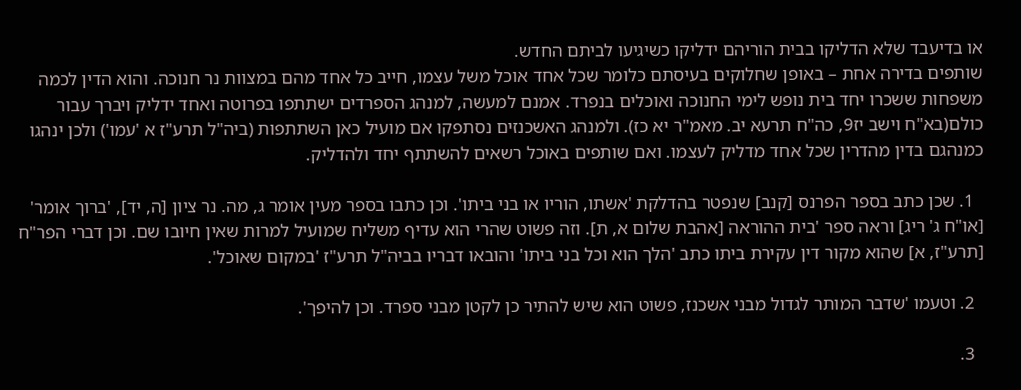או בדיעבד שלא הדליקו בבית הוריהם ידליקו כשיגיעו לביתם החדש.
שותפים בדירה אחת – באופן שחלוקים בעיסתם כלומר שכל אחד אוכל משל עצמו, חייב כל אחד מהם במצוות נר חנוכה. והוא הדין לכמה משפחות ששכרו יחד בית נופש לימי החנוכה ואוכלים בנפרד. אמנם למעשה, למנהג הספרדים ישתתפו בפרוטה ואחד ידליק ויברך עבור כולם(בא"ח וישב יז9, כה"ח תרעא יב. מאמ"ר יא כז). ולמנהג האשכנזים נסתפקו אם מועיל כאן השתתפות (ביה"ל תרע"ז א 'עמו') ולכן ינהגו כמנהגם בדין מהדרין שכל אחד מדליק לעצמו. ואם שותפים באוכל רשאים להשתתף יחד ולהדליק.

  1. שכן כתב בספר הפרנס [קנב] שנפטר בהדלקת 'אשתו, הוריו או בני ביתו'. וכן כתבו בספר מעין אומר ג, מה. נר ציון [ה, יד], 'ברוך אומר' [או"ח ג' ריג] וראה ספר 'בית ההוראה [אהבת שלום א, ת]. וזה פשוט שהרי הוא עדיף משליח שמועיל למרות שאין חיובו שם. וכן דברי הפר"ח [תרע"ז, א] שהוא מקור דין עקירת ביתו כתב 'הלך הוא וכל בני ביתו' והובאו דבריו בביה"ל תרע"ז 'במקום שאוכל'.

  2. וטעמו 'שדבר המותר לגדול מבני אשכנז, פשוט הוא שיש להתיר כן לקטן מבני ספרד. וכן להיפך'.

  3.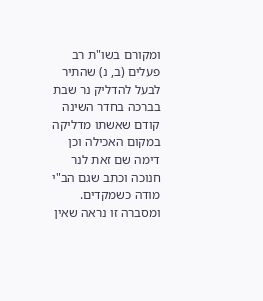ומקורם בשו"ת רב פעלים (ב, נ) שהתיר לבעל להדליק נר שבת בברכה בחדר השינה קודם שאשתו מדליקה במקום האכילה וכן דימה שם זאת לנר חנוכה וכתב שגם הב"י מודה כשמקדים. ומסברה זו נראה שאין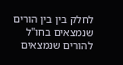לחלק בין בין הורים שנמצאים בחו"ל להורים שנמצאים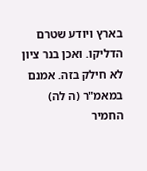בארץ ויודע שטרם הדליקו. ואכן בנר ציון לא חילק בזה. אמנם במאמ"ר (ה לה) החמיר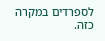לספרדים במקרה כזה.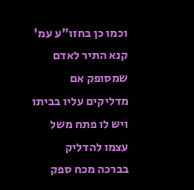וכמו כן בחזו"ע עמ' קנא התיר לאדם שמסופק אם מדליקים עליו בביתו ויש לו פתח משל עצמו להדליק בברכה מכח ספק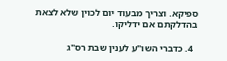ספיקא. וצריך מבעוד יום לכוין שלא לצאת בהדלקתם אם ידליקו.

  4. כדברי השו"ע לענין שבת רס"ג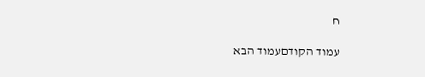ח

עמוד הקודםעמוד הבא